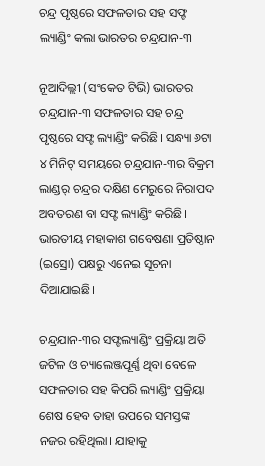ଚନ୍ଦ୍ର ପୃଷ୍ଠରେ ସଫଳତାର ସହ ସଫ୍ଟ ଲ୍ୟାଣ୍ଡିଂ କଲା ଭାରତର ଚନ୍ଦ୍ରଯାନ-୩

ନୂଆଦିଲ୍ଲୀ (ସଂକେତ ଟିଭି) ଭାରତର ଚନ୍ଦ୍ରଯାନ-୩ ସଫଳତାର ସହ ଚନ୍ଦ୍ର ପୃଷ୍ଠରେ ସଫ୍ଟ ଲ୍ୟାଣ୍ଡିଂ କରିଛି। ସନ୍ଧ୍ୟା ୬ଟା ୪ ମିନିଟ୍ ସମୟରେ ଚନ୍ଦ୍ରଯାନ-୩ର ବିକ୍ରମ ଲାଣ୍ଡର୍ ଚନ୍ଦ୍ରର ଦକ୍ଷିଣ ମେରୁରେ ନିରାପଦ ଅବତରଣ ବା ସଫ୍ଟ ଲ୍ୟାଣ୍ଡିଂ କରିଛି। ଭାରତୀୟ ମହାକାଶ ଗବେଷଣା ପ୍ରତିଷ୍ଠାନ (ଇସ୍ରୋ) ପକ୍ଷରୁ ଏନେଇ ସୂଚନା ଦିଆଯାଇଛି।

ଚନ୍ଦ୍ରଯାନ-୩ର ସଫ୍ଟଲ୍ୟାଣ୍ଡିଂ ପ୍ରକ୍ରିୟା ଅତି ଜଟିଳ ଓ ଚ୍ୟାଲେଞ୍ଜପୂର୍ଣ୍ଣ ଥିବା ବେଳେ ସଫଳତାର ସହ କିପରି ଲ୍ୟାଣ୍ଡିଂ ପ୍ରକ୍ରିୟା ଶେଷ ହେବ ତାହା ଉପରେ ସମସ୍ତଙ୍କ ନଜର ରହିଥିଲା। ଯାହାକୁ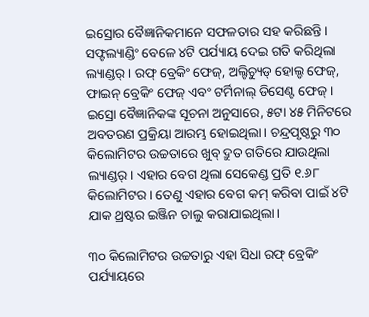ଇସ୍ରୋର ବୈଜ୍ଞାନିକମାନେ ସଫଳତାର ସହ କରିଛନ୍ତି। ସଫ୍ଟଲ୍ୟାଣ୍ଡିଂ ବେଳେ ୪ଟି ପର୍ଯ୍ୟାୟ ଦେଇ ଗତି କରିଥିଲା ଲ୍ୟାଣ୍ଡର୍ । ରଫ୍ ବ୍ରେକିଂ ଫେଜ୍, ଅଲ୍ଟିଚ୍ୟୁଡ୍ ହୋଲ୍ଡ ଫେଜ୍, ଫାଇନ୍ ବ୍ରେକିଂ ଫେଜ୍ ଏବଂ ଟର୍ମିନାଲ୍ ଡିସେଣ୍ଟ ଫେଜ୍ । ଇସ୍ରୋ ବୈଜ୍ଞାନିକଙ୍କ ସୂଚନା ଅନୁସାରେ, ୫ଟା ୪୫ ମିନିଟରେ ଅବତରଣ ପ୍ରକ୍ରିୟା ଆରମ୍ଭ ହୋଇଥିଲା। ଚନ୍ଦ୍ରପୃଷ୍ଠରୁ ୩୦ କିଲୋମିଟର ଉଚ୍ଚତାରେ ଖୁବ୍ ଦ୍ରୁତ ଗତିରେ ଯାଉଥିଲା ଲ୍ୟାଣ୍ଡର୍। ଏହାର ବେଗ ଥିଲା ସେକେଣ୍ଡ ପ୍ରତି ୧.୬୮ କିଲୋମିଟର। ତେଣୁ ଏହାର ବେଗ କମ୍ କରିବା ପାଇଁ ୪ଟି ଯାକ ଥ୍ରଷ୍ଟର ଇଞ୍ଜିନ ଚାଲୁ କରାଯାଇଥିଲା।

୩୦ କିଲୋମିଟର ଉଚ୍ଚତାରୁ ଏହା ସିଧା ରଫ୍ ବ୍ରେକିଂ ପର୍ଯ୍ୟାୟରେ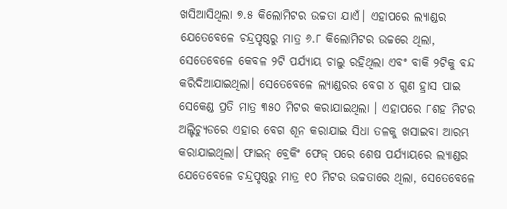ଖସିଆସିଥିଲା ୭.୫ କିଲୋମିଟର ଉଚ୍ଚତା ଯାଏଁ। ଏହାପରେ ଲ୍ୟାଣ୍ଡର ଯେତେବେଳେ ଚନ୍ଦ୍ରପୃଷ୍ଠରୁ ମାତ୍ର ୬.୮ କିଲୋମିଟର ଉଚ୍ଚରେ ଥିଲା, ସେତେବେଳେ କେବଳ ୨ଟି ପର୍ଯ୍ୟାୟ ଚାଲୁ ରହିଥିଲା ଏବଂ ବାକି ୨ଟିକୁ ବନ୍ଦ କରିଦିଆଯାଇଥିଲା। ସେତେବେଳେ ଲ୍ୟାଣ୍ଡରର ବେଗ ୪ ଗୁଣ ହ୍ରାସ ପାଇ ସେକେଣ୍ଡ ପ୍ରତି ମାତ୍ର ୩୫୦ ମିଟର କରାଯାଇଥିଲା । ଏହାପରେ ୮ଶହ ମିଟର ଅଲ୍ଟିଚ୍ୟୁଡରେ ଏହାର ବେଗ ଶୂନ କରାଯାଇ ସିଧା ତଳକୁ ଖସାଇବା ଆରମ୍ଭ କରାଯାଇଥିଲା। ଫାଇନ୍ ବ୍ରେକିଂ ଫେଜ୍ ପରେ ଶେଷ ପର୍ଯ୍ୟାୟରେ ଲ୍ୟାଣ୍ଡର ଯେତେବେଳେ ଚନ୍ଦ୍ରପୃଷ୍ଠରୁ ମାତ୍ର ୧୦ ମିଟର ଉଚ୍ଚତାରେ ଥିଲା, ସେତେବେଳେ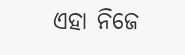ଏହା ନିଜେ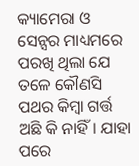କ୍ୟାମେରା ଓ ସେନ୍ସର ମାଧ୍ୟମରେ ପରଖି ଥିଲା ଯେ ତଳେ କୌଣସି ପଥର କିମ୍ବା ଗର୍ତ୍ତ ଅଛି କି ନାହିଁ। ଯାହା ପରେ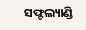ସଫ୍ଟଲ୍ୟାଣ୍ଡି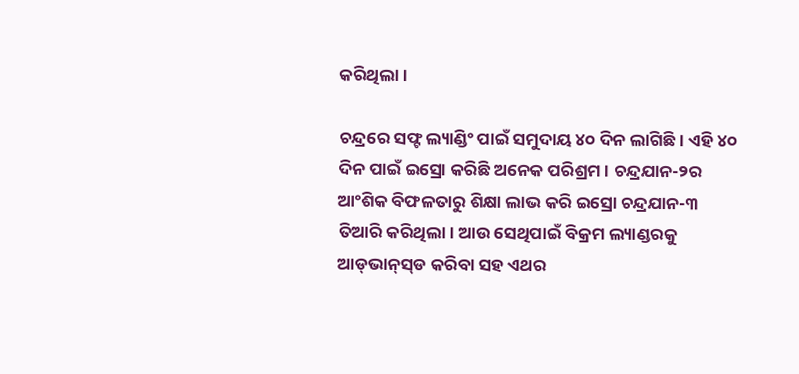କରିଥିଲା।

ଚନ୍ଦ୍ରରେ ସଫ୍ଟ ଲ୍ୟାଣ୍ଡିଂ ପାଇଁ ସମୁଦାୟ ୪୦ ଦିନ ଲାଗିଛି। ଏହି ୪୦ ଦିନ ପାଇଁ ଇସ୍ରୋ କରିଛି ଅନେକ ପରିଶ୍ରମ। ଚନ୍ଦ୍ରଯାନ-୨ର ଆଂଶିକ ବିଫଳତାରୁ ଶିକ୍ଷା ଲାଭ କରି ଇସ୍ରୋ ଚନ୍ଦ୍ରଯାନ-୩ ତିଆରି କରିଥିଲା। ଆଉ ସେଥିପାଇଁ ବିକ୍ରମ ଲ୍ୟାଣ୍ଡରକୁ ଆଡ୍‌ଭାନ୍‌ସ୍‌ଡ କରିବା ସହ ଏଥର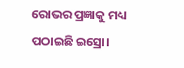ରୋଭର ପ୍ରଜ୍ଞାକୁ ମଧ୍ୟ ପଠାଇଛି ଇସ୍ରୋ।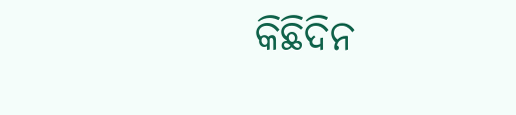କିଛିଦିନ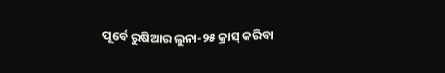ପୂର୍ବେ ରୁଷିଆର ଲୁନା-୨୫ କ୍ରାସ୍ କରିବା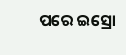ପରେ ଇସ୍ରୋ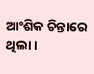ଆଂଶିକ ଚିନ୍ତାରେ ଥିଲା।